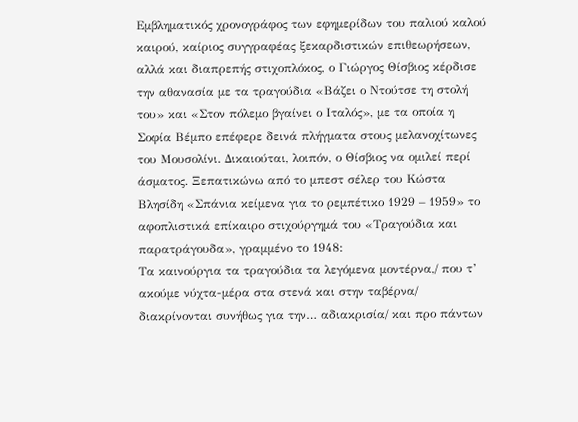Εμβληματικός χρονογράφος των εφημερίδων του παλιού καλού καιρού, καίριος συγγραφέας ξεκαρδιστικών επιθεωρήσεων, αλλά και διαπρεπής στιχοπλόκος, ο Γιώργος Θίσβιος κέρδισε την αθανασία με τα τραγούδια «Βάζει ο Ντούτσε τη στολή του» και «Στον πόλεμο βγαίνει ο Ιταλός», με τα οποία η Σοφία Βέμπο επέφερε δεινά πλήγματα στους μελανοχίτωνες του Μουσολίνι. Δικαιούται, λοιπόν, ο Θίσβιος να ομιλεί περί άσματος. Ξεπατικώνω από το μπεστ σέλερ του Κώστα Βλησίδη «Σπάνια κείμενα για το ρεμπέτικο 1929 – 1959» το αφοπλιστικά επίκαιρο στιχούργημά του «Τραγούδια και παρατράγουδα», γραμμένο το 1948:
Τα καινούργια τα τραγούδια τα λεγόμενα μοντέρνα,/ που τ’ ακούμε νύχτα-μέρα στα στενά και στην ταβέρνα/ διακρίνονται συνήθως για την… αδιακρισία/ και προ πάντων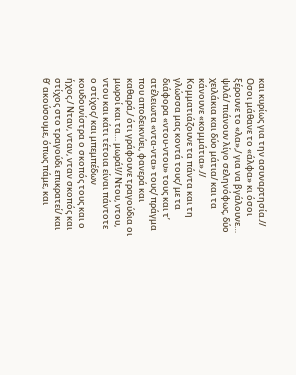και κυρίως για την ασυναρτησία.// Οσοι μάθανε το «άλφα» κι όσοι ξέρουνε το «λα»,/ για να βγάλουνε… ψιλά/ πιάνουν λίγο σεληνόφως, δύο χειλάκια και δύο μάτια/ και τα κάνουνε «κομμάτια».// Κομματιάζουνε τα πάντα και τη γλώσσα μας κοντά τους/ με τα διάφορα «ντου-ντου» τους και τ’ ατέλειωτα «ντα-ντα» τους/ πράγμα που αποδεικνύει, φανερά και καθαρά,/ ότι γράφουνε τραγούδια οι μωροί και τα… μωρά!// Ντου, ντου, ντου και κάτι τέτοια είναι πάντοτε ο στίχος/ και μπεμπέδων κουδουνίστρα ο σκοπός τους και ο ήχος./ Νταν, νταν, νταν σκοπός και στίχος στο τραγούδι επικρατεί/ και θ’ ακούσουμε, όπως πάμε, και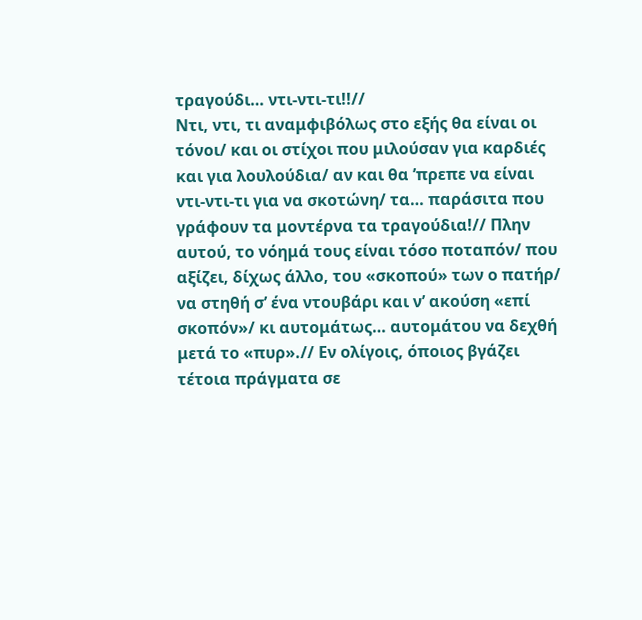τραγούδι… ντι-ντι-τι!!//
Ντι, ντι, τι αναμφιβόλως στο εξής θα είναι οι τόνοι/ και οι στίχοι που μιλούσαν για καρδιές και για λουλούδια/ αν και θα ’πρεπε να είναι ντι-ντι-τι για να σκοτώνη/ τα… παράσιτα που γράφουν τα μοντέρνα τα τραγούδια!// Πλην αυτού, το νόημά τους είναι τόσο ποταπόν/ που αξίζει, δίχως άλλο, του «σκοπού» των ο πατήρ/ να στηθή σ’ ένα ντουβάρι και ν’ ακούση «επί σκοπόν»/ κι αυτομάτως… αυτομάτου να δεχθή μετά το «πυρ».// Εν ολίγοις, όποιος βγάζει τέτοια πράγματα σε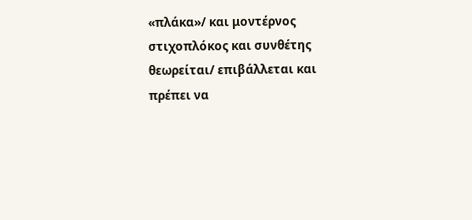«πλάκα»/ και μοντέρνος στιχοπλόκος και συνθέτης θεωρείται/ επιβάλλεται και πρέπει να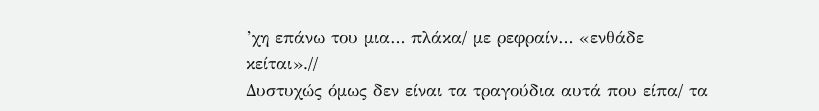’χη επάνω του μια… πλάκα/ με ρεφραίν… «ενθάδε κείται».//
Δυστυχώς όμως δεν είναι τα τραγούδια αυτά που είπα/ τα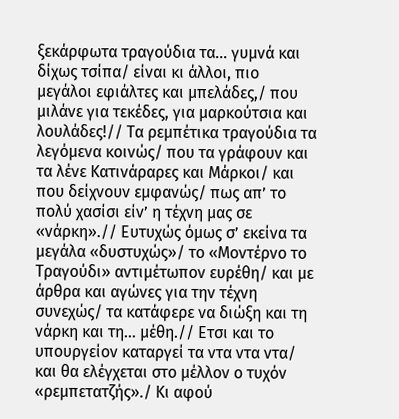ξεκάρφωτα τραγούδια τα… γυμνά και δίχως τσίπα/ είναι κι άλλοι, πιο μεγάλοι εφιάλτες και μπελάδες,/ που μιλάνε για τεκέδες, για μαρκούτσια και λουλάδες!// Τα ρεμπέτικα τραγούδια τα λεγόμενα κοινώς/ που τα γράφουν και τα λένε Κατινάραρες και Μάρκοι/ και που δείχνουν εμφανώς/ πως απ’ το πολύ χασίσι είν’ η τέχνη μας σε «νάρκη».// Ευτυχώς όμως σ’ εκείνα τα μεγάλα «δυστυχώς»/ το «Μοντέρνο το Τραγούδι» αντιμέτωπον ευρέθη/ και με άρθρα και αγώνες για την τέχνη συνεχώς/ τα κατάφερε να διώξη και τη νάρκη και τη… μέθη.// Ετσι και το υπουργείον καταργεί τα ντα ντα ντα/ και θα ελέγχεται στο μέλλον ο τυχόν «ρεμπετατζής»./ Κι αφού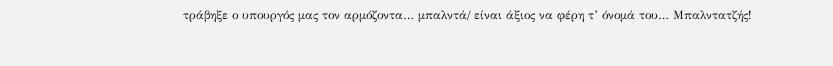τράβηξε ο υπουργός μας τον αρμόζοντα… μπαλντά/ είναι άξιος να φέρη τ’ όνομά του… Μπαλντατζής!